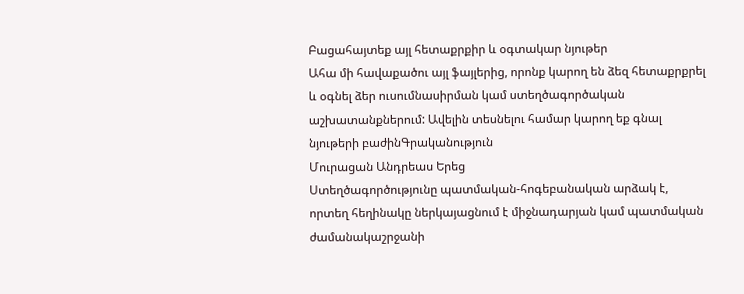Բացահայտեք այլ հետաքրքիր և օգտակար նյութեր
Ահա մի հավաքածու այլ ֆայլերից, որոնք կարող են ձեզ հետաքրքրել և օգնել ձեր ուսումնասիրման կամ ստեղծագործական աշխատանքներում: Ավելին տեսնելու համար կարող եք գնալ նյութերի բաժինԳրականություն
Մուրացան Անդրեաս Երեց
Ստեղծագործությունը պատմական-հոգեբանական արձակ է, որտեղ հեղինակը ներկայացնում է միջնադարյան կամ պատմական ժամանակաշրջանի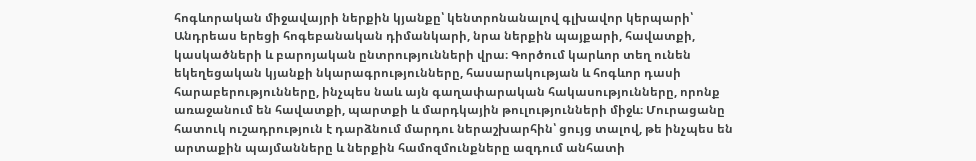հոգևորական միջավայրի ներքին կյանքը՝ կենտրոնանալով գլխավոր կերպարի՝ Անդրեաս երեցի հոգեբանական դիմանկարի, նրա ներքին պայքարի, հավատքի, կասկածների և բարոյական ընտրությունների վրա։ Գործում կարևոր տեղ ունեն եկեղեցական կյանքի նկարագրությունները, հասարակության և հոգևոր դասի հարաբերությունները, ինչպես նաև այն գաղափարական հակասությունները, որոնք առաջանում են հավատքի, պարտքի և մարդկային թուլությունների միջև։ Մուրացանը հատուկ ուշադրություն է դարձնում մարդու ներաշխարհին՝ ցույց տալով, թե ինչպես են արտաքին պայմանները և ներքին համոզմունքները ազդում անհատի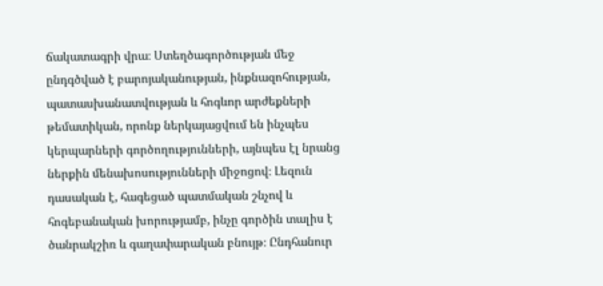ճակատագրի վրա։ Ստեղծագործության մեջ ընդգծված է բարոյականության, ինքնազոհության, պատասխանատվության և հոգևոր արժեքների թեմատիկան, որոնք ներկայացվում են ինչպես կերպարների գործողությունների, այնպես էլ նրանց ներքին մենախոսությունների միջոցով։ Լեզուն դասական է, հագեցած պատմական շնչով և հոգեբանական խորությամբ, ինչը գործին տալիս է ծանրակշիռ և գաղափարական բնույթ։ Ընդհանուր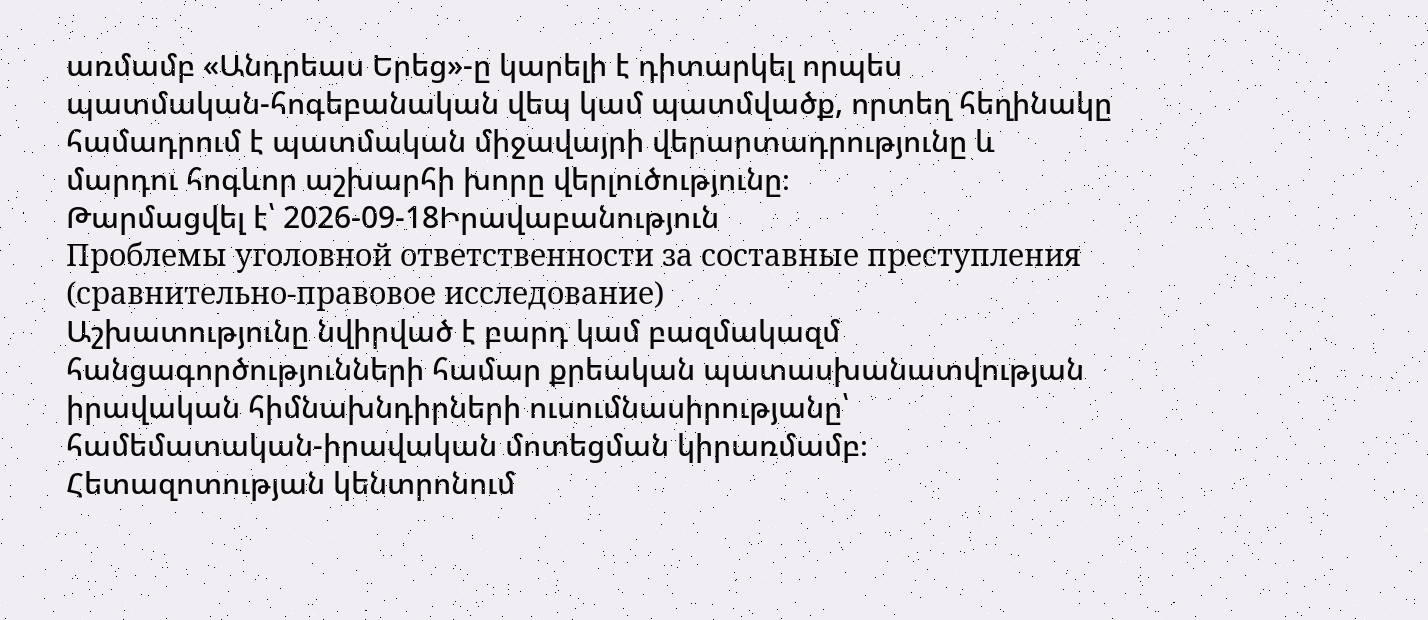առմամբ «Անդրեաս Երեց»-ը կարելի է դիտարկել որպես պատմական-հոգեբանական վեպ կամ պատմվածք, որտեղ հեղինակը համադրում է պատմական միջավայրի վերարտադրությունը և մարդու հոգևոր աշխարհի խորը վերլուծությունը։
Թարմացվել է՝ 2026-09-18Իրավաբանություն
Проблемы уголовной ответственности за составные преступления (сравнительно-правовое исследование)
Աշխատությունը նվիրված է բարդ կամ բազմակազմ հանցագործությունների համար քրեական պատասխանատվության իրավական հիմնախնդիրների ուսումնասիրությանը՝ համեմատական-իրավական մոտեցման կիրառմամբ։ Հետազոտության կենտրոնում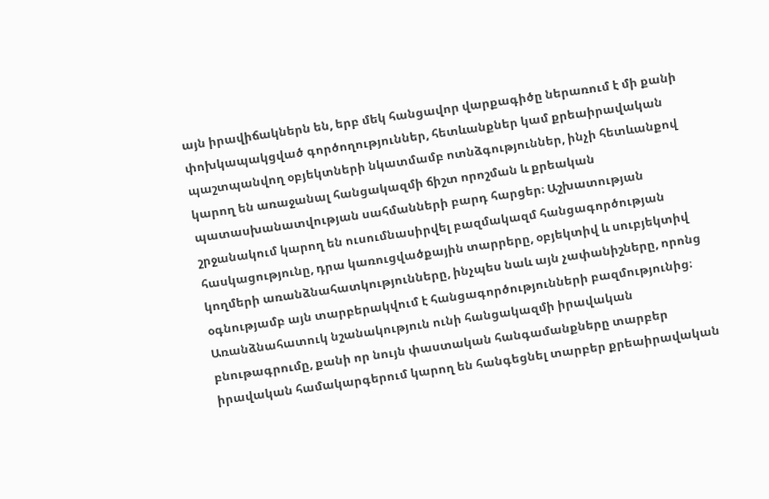այն իրավիճակներն են, երբ մեկ հանցավոր վարքագիծը ներառում է մի քանի փոխկապակցված գործողություններ, հետևանքներ կամ քրեաիրավական պաշտպանվող օբյեկտների նկատմամբ ոտնձգություններ, ինչի հետևանքով կարող են առաջանալ հանցակազմի ճիշտ որոշման և քրեական պատասխանատվության սահմանների բարդ հարցեր։ Աշխատության շրջանակում կարող են ուսումնասիրվել բազմակազմ հանցագործության հասկացությունը, դրա կառուցվածքային տարրերը, օբյեկտիվ և սուբյեկտիվ կողմերի առանձնահատկությունները, ինչպես նաև այն չափանիշները, որոնց օգնությամբ այն տարբերակվում է հանցագործությունների բազմությունից։ Առանձնահատուկ նշանակություն ունի հանցակազմի իրավական բնութագրումը, քանի որ նույն փաստական հանգամանքները տարբեր իրավական համակարգերում կարող են հանգեցնել տարբեր քրեաիրավական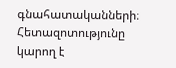գնահատականների։ Հետազոտությունը կարող է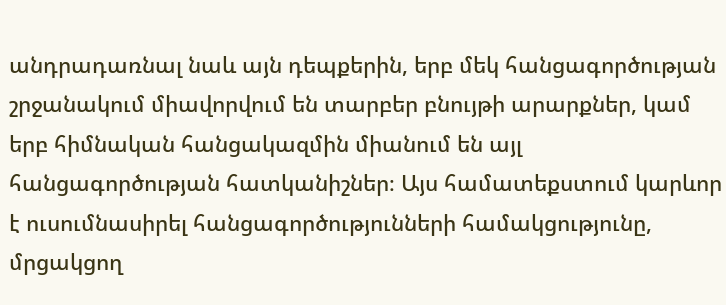անդրադառնալ նաև այն դեպքերին, երբ մեկ հանցագործության շրջանակում միավորվում են տարբեր բնույթի արարքներ, կամ երբ հիմնական հանցակազմին միանում են այլ հանցագործության հատկանիշներ։ Այս համատեքստում կարևոր է ուսումնասիրել հանցագործությունների համակցությունը, մրցակցող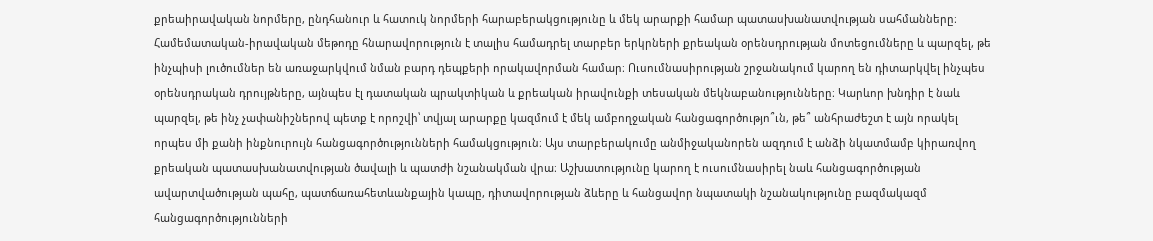քրեաիրավական նորմերը, ընդհանուր և հատուկ նորմերի հարաբերակցությունը և մեկ արարքի համար պատասխանատվության սահմանները։ Համեմատական-իրավական մեթոդը հնարավորություն է տալիս համադրել տարբեր երկրների քրեական օրենսդրության մոտեցումները և պարզել, թե ինչպիսի լուծումներ են առաջարկվում նման բարդ դեպքերի որակավորման համար։ Ուսումնասիրության շրջանակում կարող են դիտարկվել ինչպես օրենսդրական դրույթները, այնպես էլ դատական պրակտիկան և քրեական իրավունքի տեսական մեկնաբանությունները։ Կարևոր խնդիր է նաև պարզել, թե ինչ չափանիշներով պետք է որոշվի՝ տվյալ արարքը կազմում է մեկ ամբողջական հանցագործությո՞ւն, թե՞ անհրաժեշտ է այն որակել որպես մի քանի ինքնուրույն հանցագործությունների համակցություն։ Այս տարբերակումը անմիջականորեն ազդում է անձի նկատմամբ կիրառվող քրեական պատասխանատվության ծավալի և պատժի նշանակման վրա։ Աշխատությունը կարող է ուսումնասիրել նաև հանցագործության ավարտվածության պահը, պատճառահետևանքային կապը, դիտավորության ձևերը և հանցավոր նպատակի նշանակությունը բազմակազմ հանցագործությունների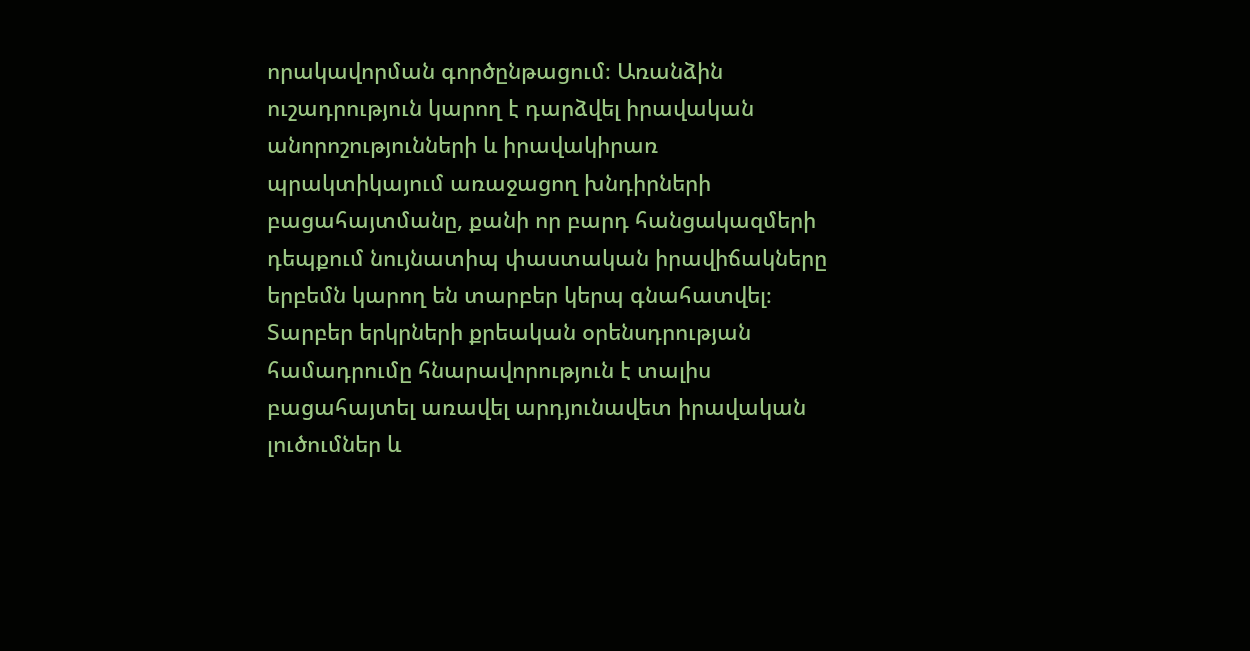որակավորման գործընթացում։ Առանձին ուշադրություն կարող է դարձվել իրավական անորոշությունների և իրավակիրառ պրակտիկայում առաջացող խնդիրների բացահայտմանը, քանի որ բարդ հանցակազմերի դեպքում նույնատիպ փաստական իրավիճակները երբեմն կարող են տարբեր կերպ գնահատվել։ Տարբեր երկրների քրեական օրենսդրության համադրումը հնարավորություն է տալիս բացահայտել առավել արդյունավետ իրավական լուծումներ և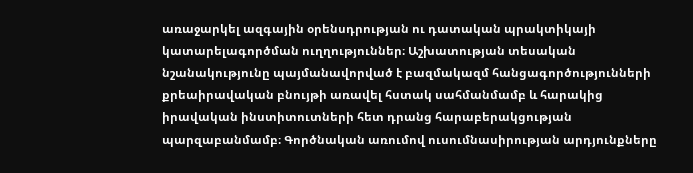առաջարկել ազգային օրենսդրության ու դատական պրակտիկայի կատարելագործման ուղղություններ։ Աշխատության տեսական նշանակությունը պայմանավորված է բազմակազմ հանցագործությունների քրեաիրավական բնույթի առավել հստակ սահմանմամբ և հարակից իրավական ինստիտուտների հետ դրանց հարաբերակցության պարզաբանմամբ։ Գործնական առումով ուսումնասիրության արդյունքները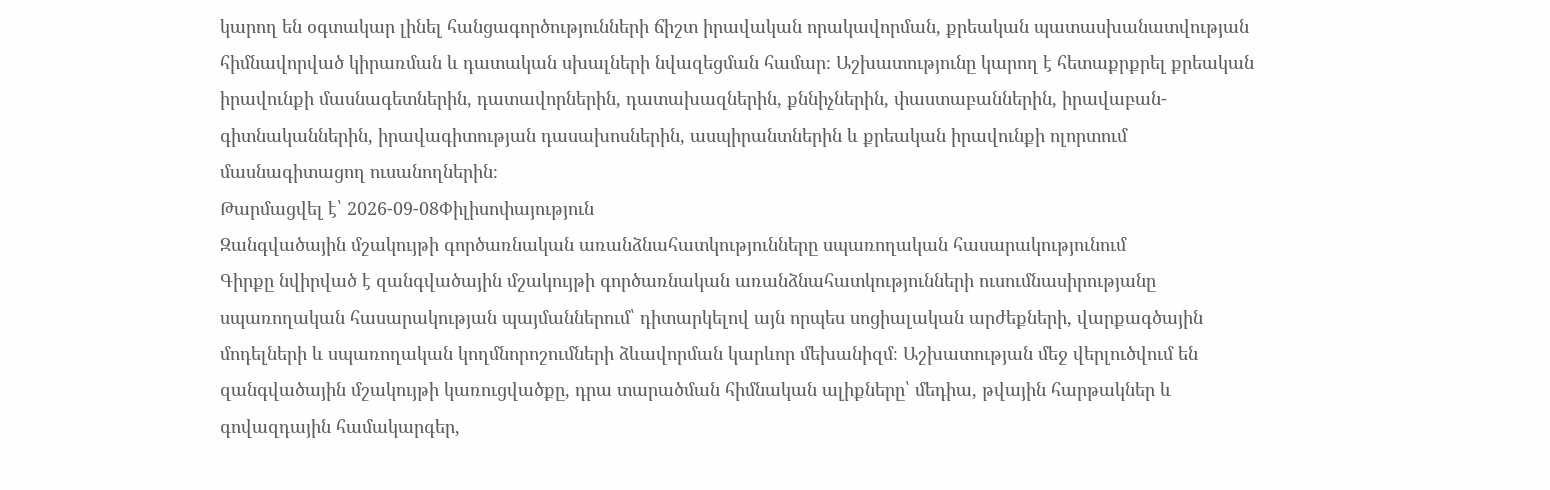կարող են օգտակար լինել հանցագործությունների ճիշտ իրավական որակավորման, քրեական պատասխանատվության հիմնավորված կիրառման և դատական սխալների նվազեցման համար։ Աշխատությունը կարող է հետաքրքրել քրեական իրավունքի մասնագետներին, դատավորներին, դատախազներին, քննիչներին, փաստաբաններին, իրավաբան-գիտնականներին, իրավագիտության դասախոսներին, ասպիրանտներին և քրեական իրավունքի ոլորտում մասնագիտացող ուսանողներին։
Թարմացվել է՝ 2026-09-08Փիլիսոփայություն
Զանգվածային մշակույթի գործառնական առանձնահատկությունները սպառողական հասարակությունում
Գիրքը նվիրված է զանգվածային մշակույթի գործառնական առանձնահատկությունների ուսումնասիրությանը սպառողական հասարակության պայմաններում՝ դիտարկելով այն որպես սոցիալական արժեքների, վարքագծային մոդելների և սպառողական կողմնորոշումների ձևավորման կարևոր մեխանիզմ։ Աշխատության մեջ վերլուծվում են զանգվածային մշակույթի կառուցվածքը, դրա տարածման հիմնական ալիքները՝ մեդիա, թվային հարթակներ և գովազդային համակարգեր,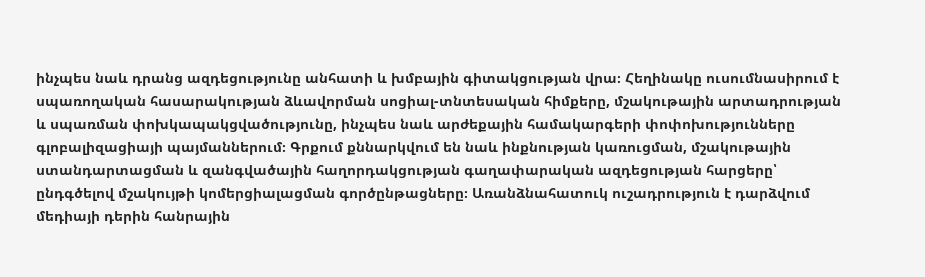ինչպես նաև դրանց ազդեցությունը անհատի և խմբային գիտակցության վրա։ Հեղինակը ուսումնասիրում է սպառողական հասարակության ձևավորման սոցիալ-տնտեսական հիմքերը, մշակութային արտադրության և սպառման փոխկապակցվածությունը, ինչպես նաև արժեքային համակարգերի փոփոխությունները գլոբալիզացիայի պայմաններում։ Գրքում քննարկվում են նաև ինքնության կառուցման, մշակութային ստանդարտացման և զանգվածային հաղորդակցության գաղափարական ազդեցության հարցերը՝ ընդգծելով մշակույթի կոմերցիալացման գործընթացները։ Առանձնահատուկ ուշադրություն է դարձվում մեդիայի դերին հանրային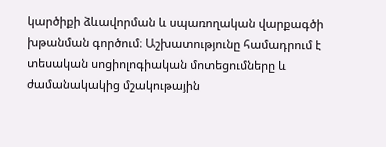կարծիքի ձևավորման և սպառողական վարքագծի խթանման գործում։ Աշխատությունը համադրում է տեսական սոցիոլոգիական մոտեցումները և ժամանակակից մշակութային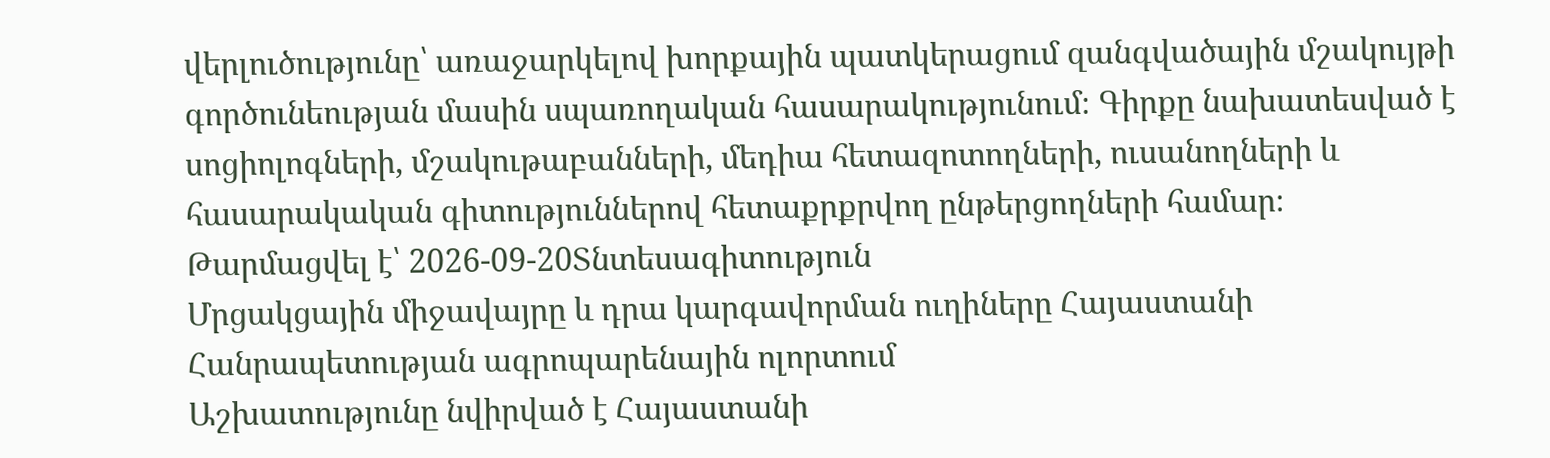վերլուծությունը՝ առաջարկելով խորքային պատկերացում զանգվածային մշակույթի գործունեության մասին սպառողական հասարակությունում։ Գիրքը նախատեսված է սոցիոլոգների, մշակութաբանների, մեդիա հետազոտողների, ուսանողների և հասարակական գիտություններով հետաքրքրվող ընթերցողների համար։
Թարմացվել է՝ 2026-09-20Տնտեսագիտություն
Մրցակցային միջավայրը և դրա կարգավորման ուղիները Հայաստանի Հանրապետության ագրոպարենային ոլորտում
Աշխատությունը նվիրված է Հայաստանի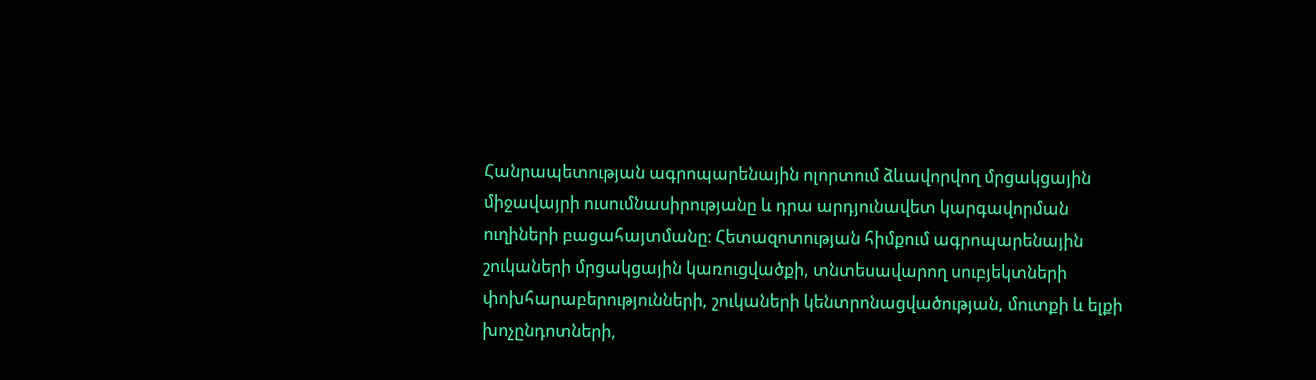Հանրապետության ագրոպարենային ոլորտում ձևավորվող մրցակցային միջավայրի ուսումնասիրությանը և դրա արդյունավետ կարգավորման ուղիների բացահայտմանը։ Հետազոտության հիմքում ագրոպարենային շուկաների մրցակցային կառուցվածքի, տնտեսավարող սուբյեկտների փոխհարաբերությունների, շուկաների կենտրոնացվածության, մուտքի և ելքի խոչընդոտների,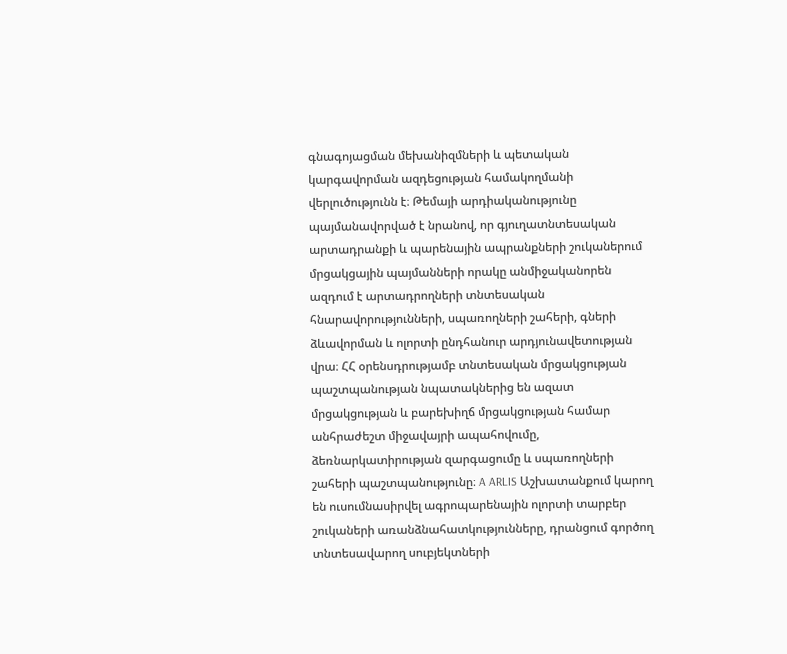գնագոյացման մեխանիզմների և պետական կարգավորման ազդեցության համակողմանի վերլուծությունն է։ Թեմայի արդիականությունը պայմանավորված է նրանով, որ գյուղատնտեսական արտադրանքի և պարենային ապրանքների շուկաներում մրցակցային պայմանների որակը անմիջականորեն ազդում է արտադրողների տնտեսական հնարավորությունների, սպառողների շահերի, գների ձևավորման և ոլորտի ընդհանուր արդյունավետության վրա։ ՀՀ օրենսդրությամբ տնտեսական մրցակցության պաշտպանության նպատակներից են ազատ մրցակցության և բարեխիղճ մրցակցության համար անհրաժեշտ միջավայրի ապահովումը, ձեռնարկատիրության զարգացումը և սպառողների շահերի պաշտպանությունը։ A ARLIS Աշխատանքում կարող են ուսումնասիրվել ագրոպարենային ոլորտի տարբեր շուկաների առանձնահատկությունները, դրանցում գործող տնտեսավարող սուբյեկտների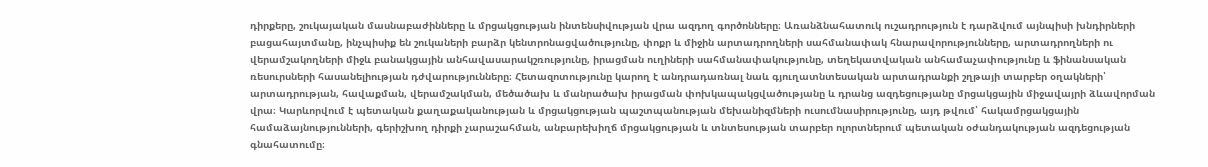դիրքերը, շուկայական մասնաբաժինները և մրցակցության ինտենսիվության վրա ազդող գործոնները։ Առանձնահատուկ ուշադրություն է դարձվում այնպիսի խնդիրների բացահայտմանը, ինչպիսիք են շուկաների բարձր կենտրոնացվածությունը, փոքր և միջին արտադրողների սահմանափակ հնարավորությունները, արտադրողների ու վերամշակողների միջև բանակցային անհավասարակշռությունը, իրացման ուղիների սահմանափակությունը, տեղեկատվական անհամաչափությունը և ֆինանսական ռեսուրսների հասանելիության դժվարությունները։ Հետազոտությունը կարող է անդրադառնալ նաև գյուղատնտեսական արտադրանքի շղթայի տարբեր օղակների՝ արտադրության, հավաքման, վերամշակման, մեծածախ և մանրածախ իրացման փոխկապակցվածությանը և դրանց ազդեցությանը մրցակցային միջավայրի ձևավորման վրա։ Կարևորվում է պետական քաղաքականության և մրցակցության պաշտպանության մեխանիզմների ուսումնասիրությունը, այդ թվում՝ հակամրցակցային համաձայնությունների, գերիշխող դիրքի չարաշահման, անբարեխիղճ մրցակցության և տնտեսության տարբեր ոլորտներում պետական օժանդակության ազդեցության գնահատումը։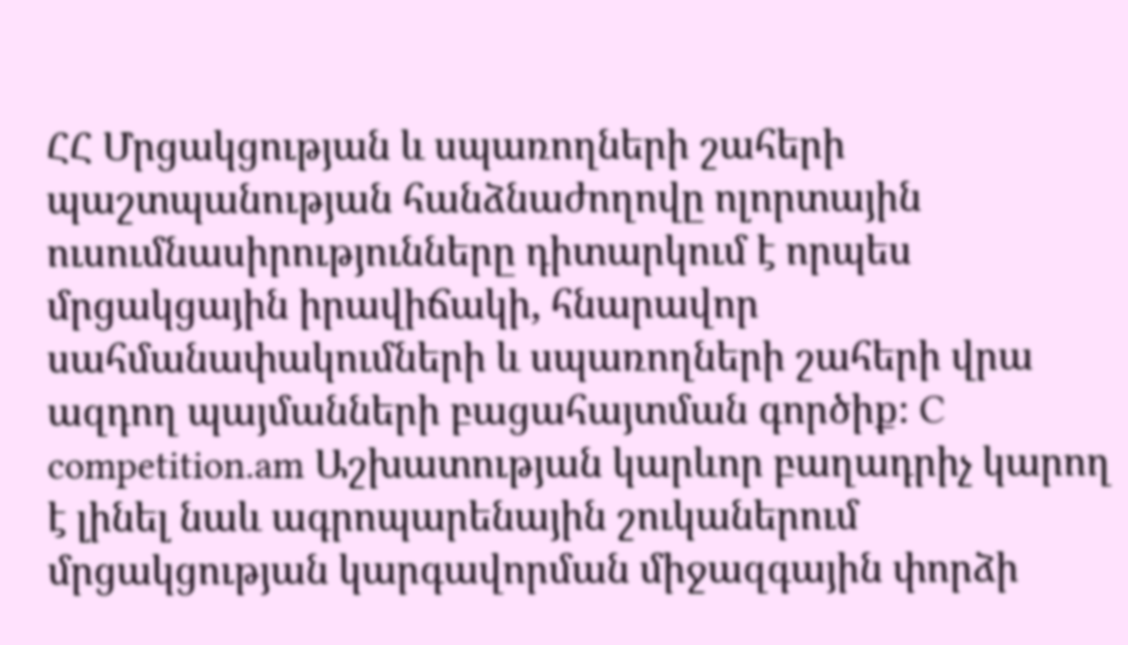ՀՀ Մրցակցության և սպառողների շահերի պաշտպանության հանձնաժողովը ոլորտային ուսումնասիրությունները դիտարկում է որպես մրցակցային իրավիճակի, հնարավոր սահմանափակումների և սպառողների շահերի վրա ազդող պայմանների բացահայտման գործիք։ C competition.am Աշխատության կարևոր բաղադրիչ կարող է լինել նաև ագրոպարենային շուկաներում մրցակցության կարգավորման միջազգային փորձի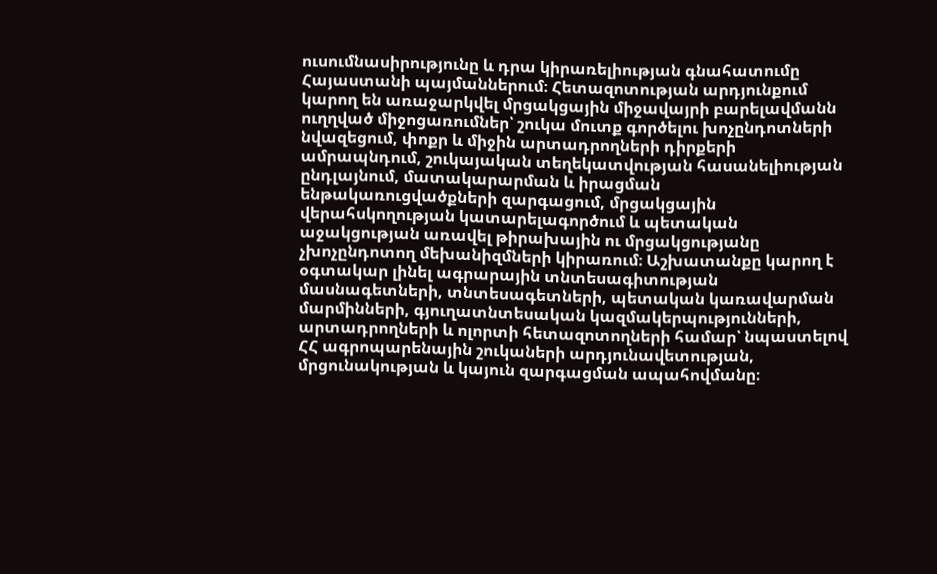ուսումնասիրությունը և դրա կիրառելիության գնահատումը Հայաստանի պայմաններում։ Հետազոտության արդյունքում կարող են առաջարկվել մրցակցային միջավայրի բարելավմանն ուղղված միջոցառումներ՝ շուկա մուտք գործելու խոչընդոտների նվազեցում, փոքր և միջին արտադրողների դիրքերի ամրապնդում, շուկայական տեղեկատվության հասանելիության ընդլայնում, մատակարարման և իրացման ենթակառուցվածքների զարգացում, մրցակցային վերահսկողության կատարելագործում և պետական աջակցության առավել թիրախային ու մրցակցությանը չխոչընդոտող մեխանիզմների կիրառում։ Աշխատանքը կարող է օգտակար լինել ագրարային տնտեսագիտության մասնագետների, տնտեսագետների, պետական կառավարման մարմինների, գյուղատնտեսական կազմակերպությունների, արտադրողների և ոլորտի հետազոտողների համար՝ նպաստելով ՀՀ ագրոպարենային շուկաների արդյունավետության, մրցունակության և կայուն զարգացման ապահովմանը։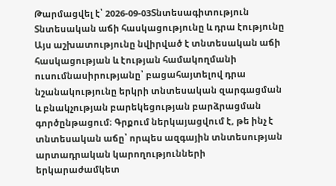Թարմացվել է՝ 2026-09-03Տնտեսագիտություն
Տնտեսական աճի հասկացությունը և դրա էությունը
Այս աշխատությունը նվիրված է տնտեսական աճի հասկացության և էության համակողմանի ուսումնասիրությանը՝ բացահայտելով դրա նշանակությունը երկրի տնտեսական զարգացման և բնակչության բարեկեցության բարձրացման գործընթացում։ Գրքում ներկայացվում է, թե ինչ է տնտեսական աճը՝ որպես ազգային տնտեսության արտադրական կարողությունների երկարաժամկետ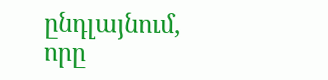ընդլայնում, որը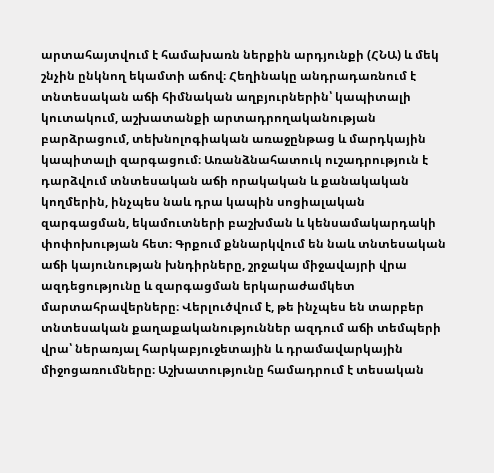արտահայտվում է համախառն ներքին արդյունքի (ՀՆԱ) և մեկ շնչին ընկնող եկամտի աճով։ Հեղինակը անդրադառնում է տնտեսական աճի հիմնական աղբյուրներին՝ կապիտալի կուտակում, աշխատանքի արտադրողականության բարձրացում, տեխնոլոգիական առաջընթաց և մարդկային կապիտալի զարգացում։ Առանձնահատուկ ուշադրություն է դարձվում տնտեսական աճի որակական և քանակական կողմերին, ինչպես նաև դրա կապին սոցիալական զարգացման, եկամուտների բաշխման և կենսամակարդակի փոփոխության հետ։ Գրքում քննարկվում են նաև տնտեսական աճի կայունության խնդիրները, շրջակա միջավայրի վրա ազդեցությունը և զարգացման երկարաժամկետ մարտահրավերները։ Վերլուծվում է, թե ինչպես են տարբեր տնտեսական քաղաքականություններ ազդում աճի տեմպերի վրա՝ ներառյալ հարկաբյուջետային և դրամավարկային միջոցառումները։ Աշխատությունը համադրում է տեսական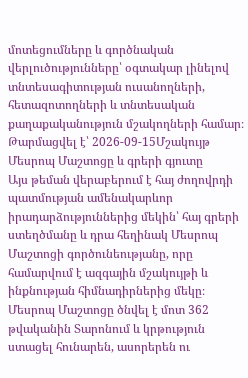մոտեցումները և գործնական վերլուծությունները՝ օգտակար լինելով տնտեսագիտության ուսանողների, հետազոտողների և տնտեսական քաղաքականություն մշակողների համար։
Թարմացվել է՝ 2026-09-15Մշակույթ
Մեսրոպ Մաշտոցը և գրերի գյուտը
Այս թեման վերաբերում է հայ ժողովրդի պատմության ամենակարևոր իրադարձություններից մեկին՝ հայ գրերի ստեղծմանը և դրա հեղինակ Մեսրոպ Մաշտոցի գործունեությանը, որը համարվում է ազգային մշակույթի և ինքնության հիմնադիրներից մեկը։ Մեսրոպ Մաշտոցը ծնվել է մոտ 362 թվականին Տարոնում և կրթություն ստացել հունարեն, ասորերեն ու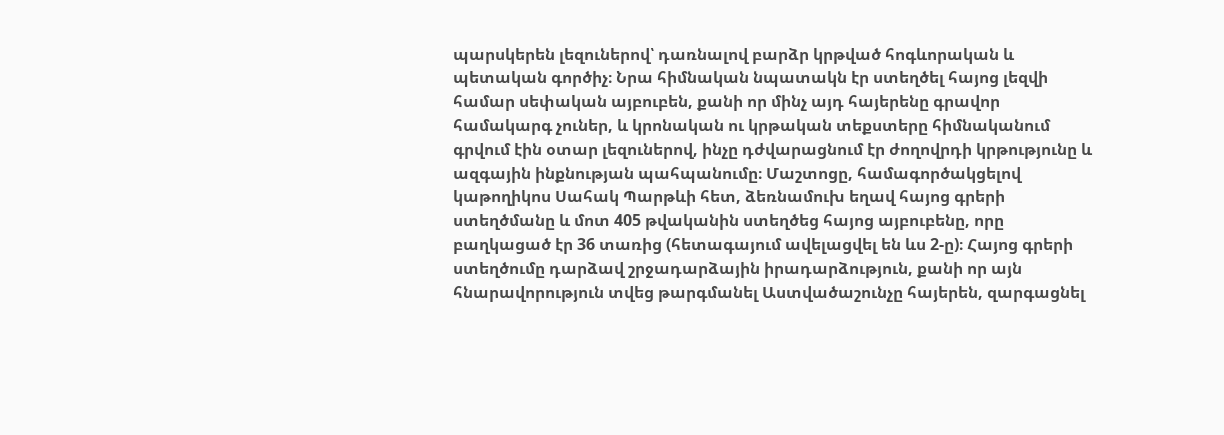պարսկերեն լեզուներով՝ դառնալով բարձր կրթված հոգևորական և պետական գործիչ։ Նրա հիմնական նպատակն էր ստեղծել հայոց լեզվի համար սեփական այբուբեն, քանի որ մինչ այդ հայերենը գրավոր համակարգ չուներ, և կրոնական ու կրթական տեքստերը հիմնականում գրվում էին օտար լեզուներով, ինչը դժվարացնում էր ժողովրդի կրթությունը և ազգային ինքնության պահպանումը։ Մաշտոցը, համագործակցելով կաթողիկոս Սահակ Պարթևի հետ, ձեռնամուխ եղավ հայոց գրերի ստեղծմանը և մոտ 405 թվականին ստեղծեց հայոց այբուբենը, որը բաղկացած էր 36 տառից (հետագայում ավելացվել են ևս 2-ը)։ Հայոց գրերի ստեղծումը դարձավ շրջադարձային իրադարձություն, քանի որ այն հնարավորություն տվեց թարգմանել Աստվածաշունչը հայերեն, զարգացնել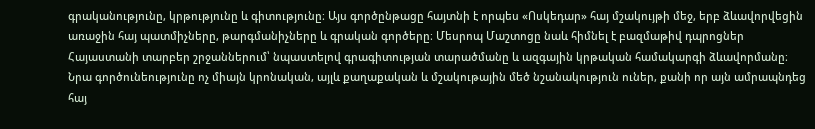գրականությունը, կրթությունը և գիտությունը։ Այս գործընթացը հայտնի է որպես «Ոսկեդար» հայ մշակույթի մեջ, երբ ձևավորվեցին առաջին հայ պատմիչները, թարգմանիչները և գրական գործերը։ Մեսրոպ Մաշտոցը նաև հիմնել է բազմաթիվ դպրոցներ Հայաստանի տարբեր շրջաններում՝ նպաստելով գրագիտության տարածմանը և ազգային կրթական համակարգի ձևավորմանը։ Նրա գործունեությունը ոչ միայն կրոնական, այլև քաղաքական և մշակութային մեծ նշանակություն ուներ, քանի որ այն ամրապնդեց հայ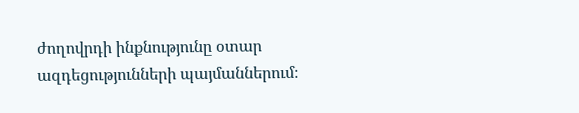ժողովրդի ինքնությունը օտար ազդեցությունների պայմաններում։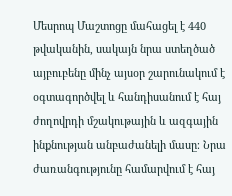Մեսրոպ Մաշտոցը մահացել է 440 թվականին, սակայն նրա ստեղծած այբուբենը մինչ այսօր շարունակում է օգտագործվել և հանդիսանում է հայ ժողովրդի մշակութային և ազգային ինքնության անբաժանելի մասը։ Նրա ժառանգությունը համարվում է հայ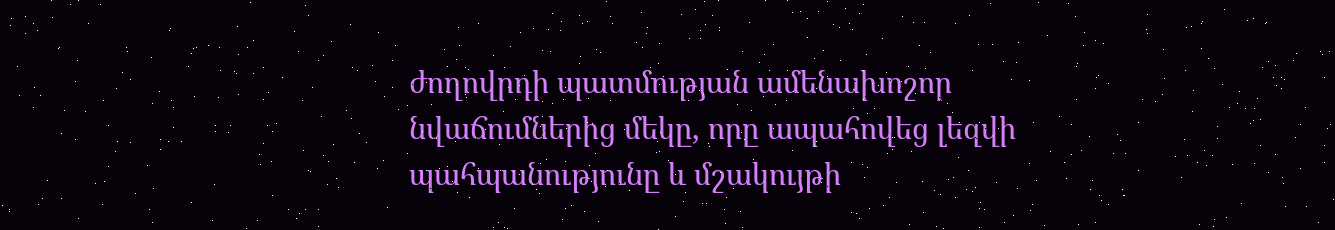ժողովրդի պատմության ամենախոշոր նվաճումներից մեկը, որը ապահովեց լեզվի պահպանությունը և մշակույթի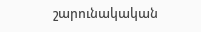շարունակական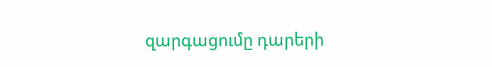զարգացումը դարերի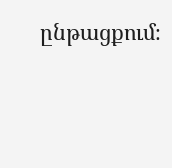ընթացքում։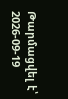Թարմացվել է՝ 2026-09-19